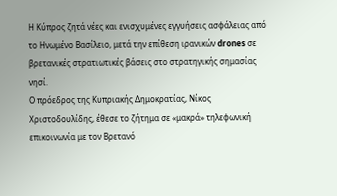Η Κύπρος ζητά νέες και ενισχυμένες εγγυήσεις ασφάλειας από το Ηνωμένο Βασίλειο, μετά την επίθεση ιρανικών drones σε βρετανικές στρατιωτικές βάσεις στο στρατηγικής σημασίας νησί.
Ο πρόεδρος της Κυπριακής Δημοκρατίας, Νίκος Χριστοδουλίδης, έθεσε το ζήτημα σε «μακρά» τηλεφωνική επικοινωνία με τον Βρετανό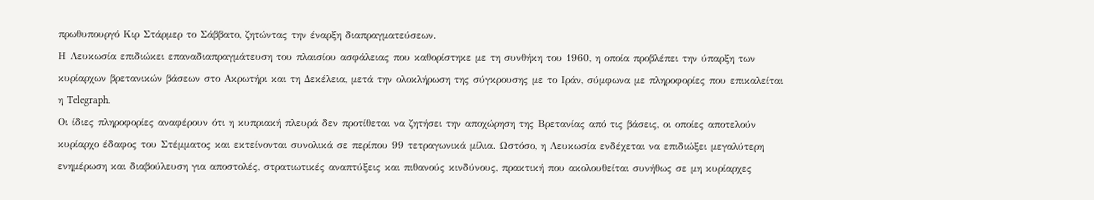πρωθυπουργό Κιρ Στάρμερ το Σάββατο, ζητώντας την έναρξη διαπραγματεύσεων.
Η Λευκωσία επιδιώκει επαναδιαπραγμάτευση του πλαισίου ασφάλειας που καθορίστηκε με τη συνθήκη του 1960, η οποία προβλέπει την ύπαρξη των κυρίαρχων βρετανικών βάσεων στο Ακρωτήρι και τη Δεκέλεια, μετά την ολοκλήρωση της σύγκρουσης με το Ιράν, σύμφωνα με πληροφορίες που επικαλείται η Telegraph.
Οι ίδιες πληροφορίες αναφέρουν ότι η κυπριακή πλευρά δεν προτίθεται να ζητήσει την αποχώρηση της Βρετανίας από τις βάσεις, οι οποίες αποτελούν κυρίαρχο έδαφος του Στέμματος και εκτείνονται συνολικά σε περίπου 99 τετραγωνικά μίλια. Ωστόσο, η Λευκωσία ενδέχεται να επιδιώξει μεγαλύτερη ενημέρωση και διαβούλευση για αποστολές, στρατιωτικές αναπτύξεις και πιθανούς κινδύνους, πρακτική που ακολουθείται συνήθως σε μη κυρίαρχες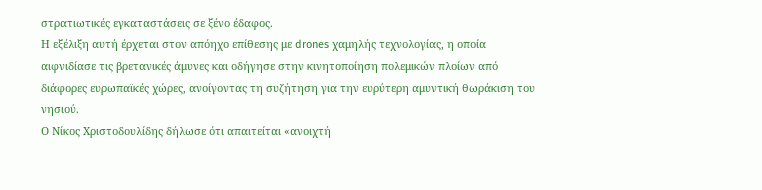στρατιωτικές εγκαταστάσεις σε ξένο έδαφος.
Η εξέλιξη αυτή έρχεται στον απόηχο επίθεσης με drones χαμηλής τεχνολογίας, η οποία αιφνιδίασε τις βρετανικές άμυνες και οδήγησε στην κινητοποίηση πολεμικών πλοίων από διάφορες ευρωπαϊκές χώρες, ανοίγοντας τη συζήτηση για την ευρύτερη αμυντική θωράκιση του νησιού.
Ο Νίκος Χριστοδουλίδης δήλωσε ότι απαιτείται «ανοιχτή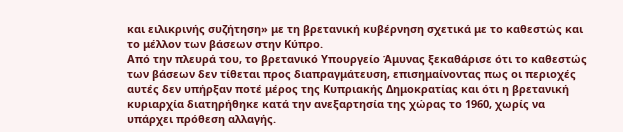και ειλικρινής συζήτηση» με τη βρετανική κυβέρνηση σχετικά με το καθεστώς και το μέλλον των βάσεων στην Κύπρο.
Από την πλευρά του, το βρετανικό Υπουργείο Άμυνας ξεκαθάρισε ότι το καθεστώς των βάσεων δεν τίθεται προς διαπραγμάτευση, επισημαίνοντας πως οι περιοχές αυτές δεν υπήρξαν ποτέ μέρος της Κυπριακής Δημοκρατίας και ότι η βρετανική κυριαρχία διατηρήθηκε κατά την ανεξαρτησία της χώρας το 1960, χωρίς να υπάρχει πρόθεση αλλαγής.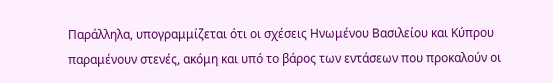Παράλληλα, υπογραμμίζεται ότι οι σχέσεις Ηνωμένου Βασιλείου και Κύπρου παραμένουν στενές, ακόμη και υπό το βάρος των εντάσεων που προκαλούν οι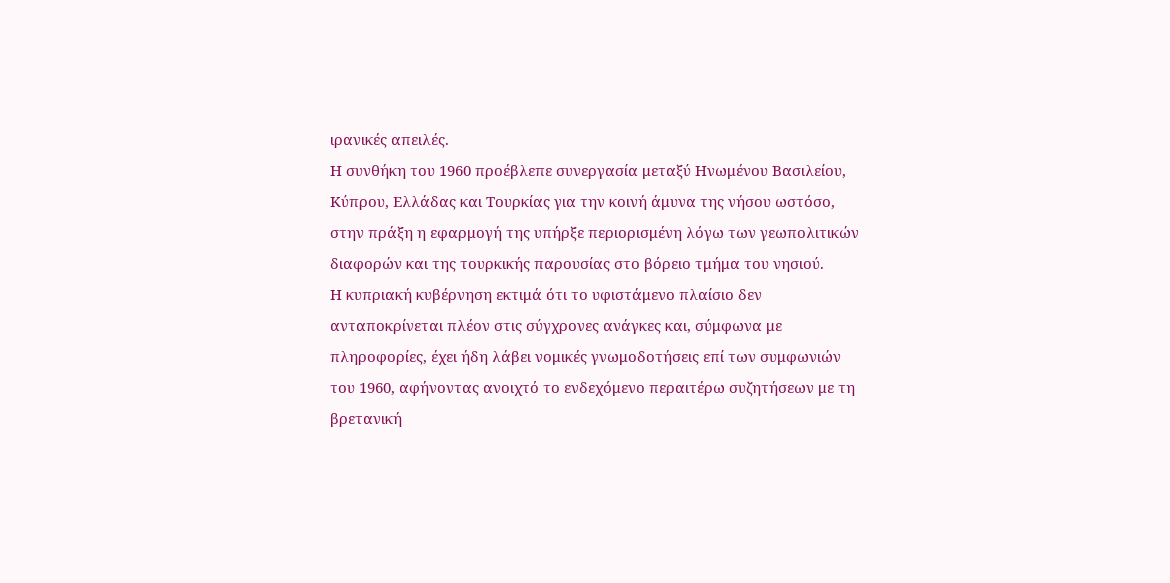ιρανικές απειλές.
Η συνθήκη του 1960 προέβλεπε συνεργασία μεταξύ Ηνωμένου Βασιλείου, Κύπρου, Ελλάδας και Τουρκίας για την κοινή άμυνα της νήσου ωστόσο, στην πράξη η εφαρμογή της υπήρξε περιορισμένη λόγω των γεωπολιτικών διαφορών και της τουρκικής παρουσίας στο βόρειο τμήμα του νησιού.
Η κυπριακή κυβέρνηση εκτιμά ότι το υφιστάμενο πλαίσιο δεν ανταποκρίνεται πλέον στις σύγχρονες ανάγκες και, σύμφωνα με πληροφορίες, έχει ήδη λάβει νομικές γνωμοδοτήσεις επί των συμφωνιών του 1960, αφήνοντας ανοιχτό το ενδεχόμενο περαιτέρω συζητήσεων με τη βρετανική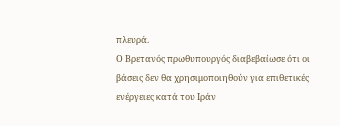πλευρά.
Ο Βρετανός πρωθυπουργός διαβεβαίωσε ότι οι βάσεις δεν θα χρησιμοποιηθούν για επιθετικές ενέργειες κατά του Ιράν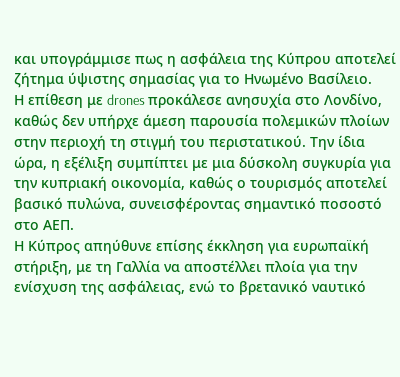και υπογράμμισε πως η ασφάλεια της Κύπρου αποτελεί ζήτημα ύψιστης σημασίας για το Ηνωμένο Βασίλειο.
Η επίθεση με drones προκάλεσε ανησυχία στο Λονδίνο, καθώς δεν υπήρχε άμεση παρουσία πολεμικών πλοίων στην περιοχή τη στιγμή του περιστατικού. Την ίδια ώρα, η εξέλιξη συμπίπτει με μια δύσκολη συγκυρία για την κυπριακή οικονομία, καθώς ο τουρισμός αποτελεί βασικό πυλώνα, συνεισφέροντας σημαντικό ποσοστό στο ΑΕΠ.
Η Κύπρος απηύθυνε επίσης έκκληση για ευρωπαϊκή στήριξη, με τη Γαλλία να αποστέλλει πλοία για την ενίσχυση της ασφάλειας, ενώ το βρετανικό ναυτικό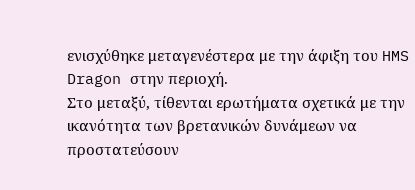ενισχύθηκε μεταγενέστερα με την άφιξη του HMS Dragon στην περιοχή.
Στο μεταξύ, τίθενται ερωτήματα σχετικά με την ικανότητα των βρετανικών δυνάμεων να προστατεύσουν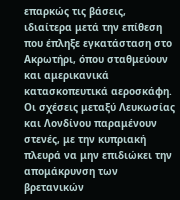επαρκώς τις βάσεις, ιδιαίτερα μετά την επίθεση που έπληξε εγκατάσταση στο Ακρωτήρι, όπου σταθμεύουν και αμερικανικά κατασκοπευτικά αεροσκάφη.
Οι σχέσεις μεταξύ Λευκωσίας και Λονδίνου παραμένουν στενές, με την κυπριακή πλευρά να μην επιδιώκει την απομάκρυνση των βρετανικών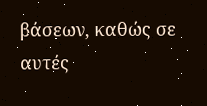βάσεων, καθώς σε αυτές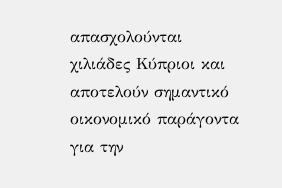απασχολούνται χιλιάδες Κύπριοι και αποτελούν σημαντικό οικονομικό παράγοντα για την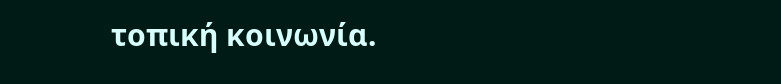τοπική κοινωνία.